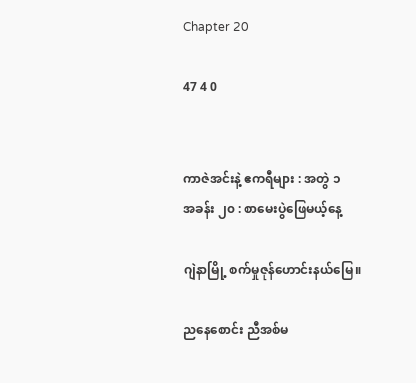Chapter 20

47 4 0


ကာဇဲအင်းနဲ့ ဧကရီများ : အတွဲ ၁
အခန်း ၂၀ : စာမေးပွဲဖြေမယ့်နေ့

ဂျဲနာမြို့ စက်မှုဇုန်ဟောင်းနယ်မြေ။

ညနေစောင်း ညီအစ်မ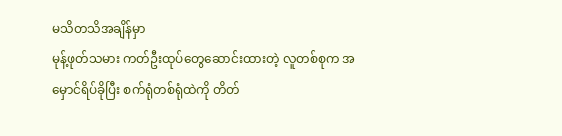မသိတသိအချိန်မှာ
မုန့်ဖုတ်သမား ကတ်ဦးထုပ်တွေဆောင်းထားတဲ့ လူတစ်စုက အမှောင်ရိပ်ခိုပြီး စက်ရုံတစ်ရုံထဲကို တိတ်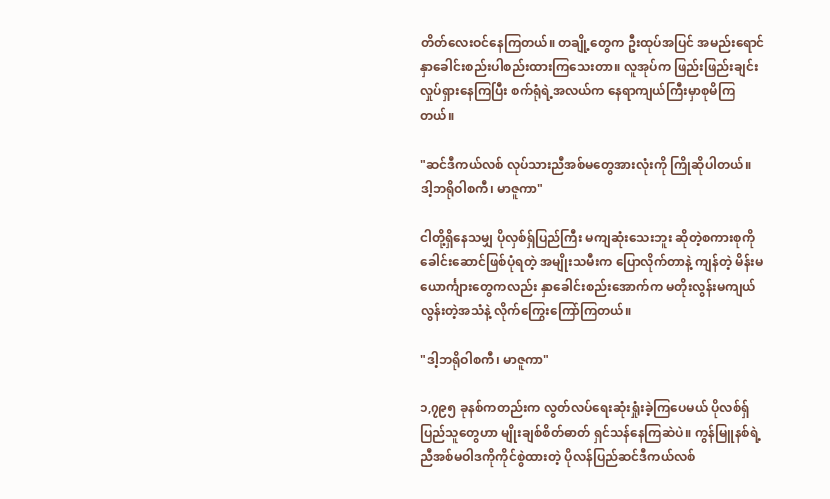တိတ်လေးဝင်နေကြတယ်။ တချို့တွေက ဦးထုပ်အပြင် အမည်းရောင်နှာခေါင်းစည်းပါစည်းထားကြသေးတာ။ လူအုပ်က ဖြည်းဖြည်းချင်းလှုပ်ရှားနေကြပြီး စက်ရုံရဲ့အလယ်က နေရာကျယ်ကြီးမှာစုမိကြတယ်။

"ဆင်ဒီကယ်လစ် လုပ်သားညီအစ်မတွေအားလုံးကို ကြိုဆိုပါတယ်။ ဒါ့ဘရိုဝါစကီ၊ မာဇူကာ"

ငါတို့ရှိနေသမျှ ပိုလှစ်ရှ်ပြည်ကြီး မကျဆုံးသေးဘူး ဆိုတဲ့စကားစုကို ခေါင်းဆောင်ဖြစ်ပုံရတဲ့ အမျိုးသမီးက ပြောလိုက်တာနဲ့ ကျန်တဲ့ မိန်းမ ယောင်္ကျားတွေကလည်း နှာခေါင်းစည်းအောက်က မတိုးလွန်းမကျယ်လွန်းတဲ့အသံနဲ့ လိုက်ကြွေးကြော်ကြတယ်။

"ဒါ့ဘရိုဝါစကီ၊ မာဇူကာ"

၁,၇၉၅ ခုနစ်ကတည်းက လွတ်လပ်ရေးဆုံးရှုံးခဲ့ကြပေမယ် ပိုလစ်ရှ်ပြည်သူတွေဟာ မျိုးချစ်စိတ်ဓာတ် ရှင်သန်နေကြဆဲပဲ။ ကွန်မြူနစ်ရဲ့ညီအစ်မဝါဒကိုကိုင်စွဲထားတဲ့ ပိုလန်ပြည်ဆင်ဒီကယ်လစ်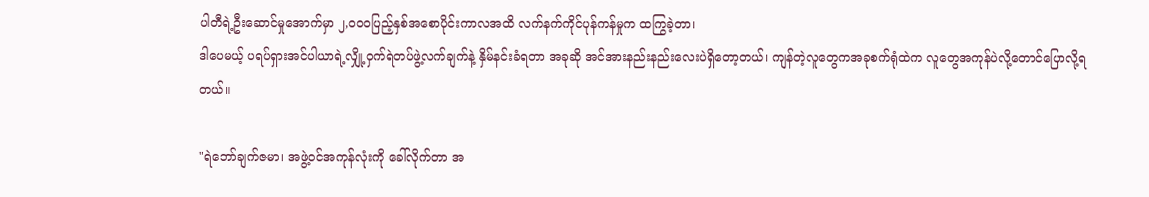ပါတီရဲ့ဦးဆောင်မှုအောက်မှာ ၂,၀၀၀ပြည့်နှစ်အစောပိုင်းကာလအထိ လက်နက်ကိုင်ပုန်ကန်မှုက ထကြွခဲ့တာ၊
ဒါပေမယ့် ပရပ်ရှားအင်ပါယာရဲ့လျှို့ဝှက်ရဲတပ်ဖွဲ့လက်ချက်နဲ့ နှိမ်နင်းခံရတာ အခုဆို အင်အားနည်းနည်းလေးပဲရှိတော့တယ်၊ ကျန်တဲ့လူတွေကအခုစက်ရုံထဲက လူတွေအကုန်ပဲလို့တောင်ပြောလို့ရတယ်။

"ရဲဘော်ချက်ဇမာ၊ အဖွဲ့ဝင်အကုန်လုံးကို ခေါ်လိုက်တာ အ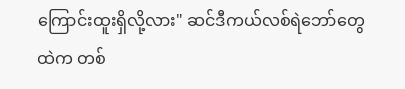ကြောင်းထူးရှိလို့လား" ဆင်ဒီကယ်လစ်ရဲဘော်တွေထဲက တစ်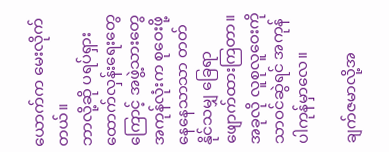ယောက်က မေးလိုက်တယ်။
ဘာလို့ဆို ပရပ်ရှားထောက်လှန်းရေးတွေကြောင့် အဖွဲ့သားတွေအကုန်လုံးက စုဝေးဖို့နေနေသာသာ တတ်နိုင်သမျှ ခြေရာဖျောက်ထားကြတာ။ အခုလို လူစုလူဝေးကိုသာဝင်ဆွဲရင် အကုန်ပါကုန်မှာလေ။

ချက်ဇမာလို့အ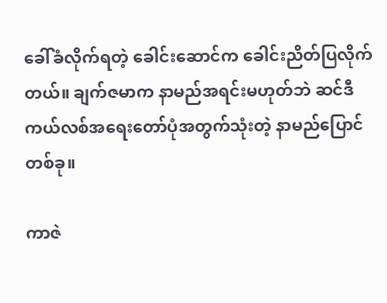ခေါ်ခံလိုက်ရတဲ့ ခေါင်းဆောင်က ခေါင်းညိတ်ပြလိုက်တယ်။ ချက်ဇမာက နာမည်အရင်းမဟုတ်ဘဲ ဆင်ဒီကယ်လစ်အရေးတော်ပုံအတွက်သုံးတဲ့ နာမည်ပြောင်တစ်ခု။

ကာဇဲ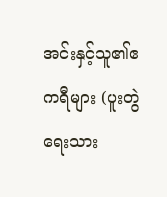အင်းနှင့်သူ၏ဧကရီများ (ပူးတွဲရေးသား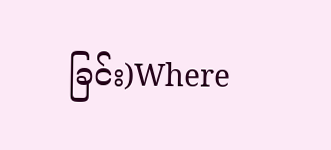ခြင်း)Where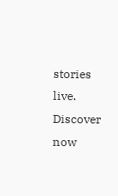stories live. Discover now